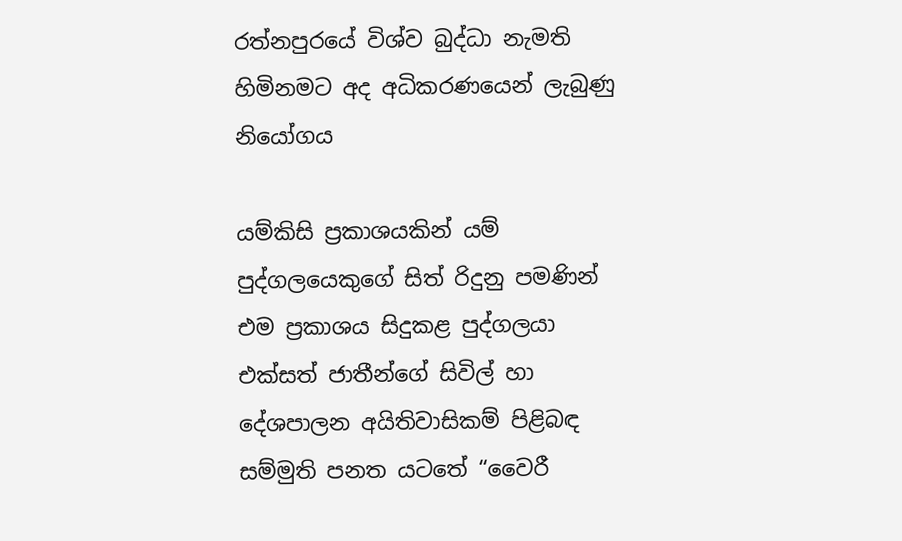රත්නපුරයේ විශ්ව බුද්ධා නැමති හිමිනමට අද අධිකරණයෙන් ලැබුණු නියෝගය

යම්කිසි ප්‍රකාශයකින් යම් පුද්ගලයෙකුගේ සිත් රිදුනු පමණින් එම ප්‍රකාශය සිදුකළ පුද්ගලයා එක්සත් ජාතීන්ගේ සිවිල් හා දේශපාලන අයිතිවාසිකම් පිළිබඳ සම්මුති පනත යටතේ “වෛරී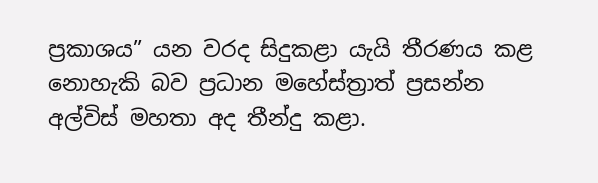ප්‍රකාශය” යන වරද සිදුකළා යැයි තීරණය කළ නොහැකි බව ප්‍රධාන මහේස්ත්‍රාත් ප්‍රසන්න අල්විස් මහතා අද තීන්දු කළා.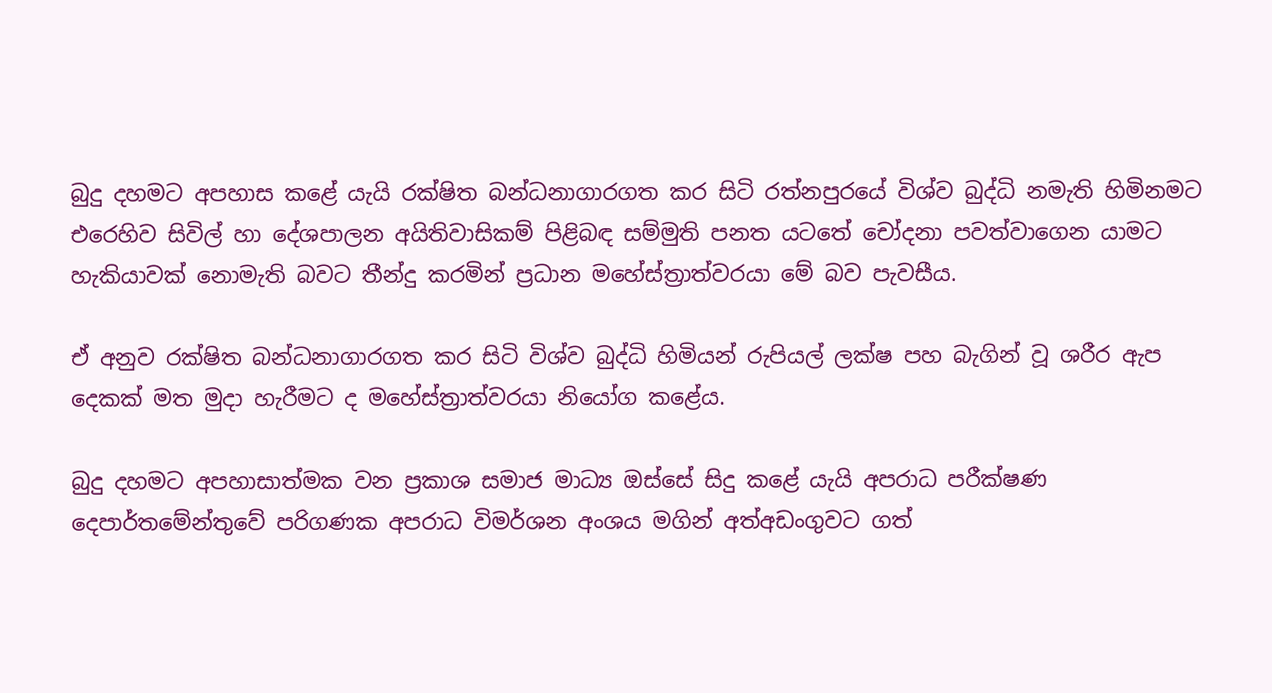බුදු දහමට අපහාස කළේ යැයි රක්ෂිත බන්ධනාගාරගත කර සිටි රත්නපුරයේ විශ්ව බුද්ධි නමැති හිමිනමට එරෙහිව සිවිල් හා දේශපාලන අයිතිවාසිකම් පිළිබඳ සම්මුති පනත යටතේ චෝදනා පවත්වාගෙන යාමට හැකියාවක් නොමැති බවට තීන්දු කරමින් ප්‍රධාන මහේස්ත්‍රාත්වරයා මේ බව පැවසීය.

ඒ අනුව රක්ෂිත බන්ධනාගාරගත කර සිටි විශ්ව බුද්ධි හිමියන් රුපියල් ලක්ෂ පහ බැගින් වූ ශරීර ඇප දෙකක් මත මුදා හැරීමට ද මහේස්ත්‍රාත්වරයා නියෝග කළේය.

බුදු දහමට අපහාසාත්මක වන ප්‍රකාශ සමාජ මාධ්‍ය ඔස්සේ සිදු කළේ යැයි අපරාධ පරීක්ෂණ දෙපාර්තමේන්තුවේ පරිගණක අපරාධ විමර්ශන අංශය මගින් අත්අඩංගුවට ගත්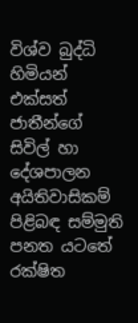විශ්ව බුද්ධි හිමියන් එක්සත් ජාතීන්ගේ සිවිල් හා දේශපාලන අයිතිවාසිකම් පිළිබඳ සම්මුති පනත යටතේ රක්ෂිත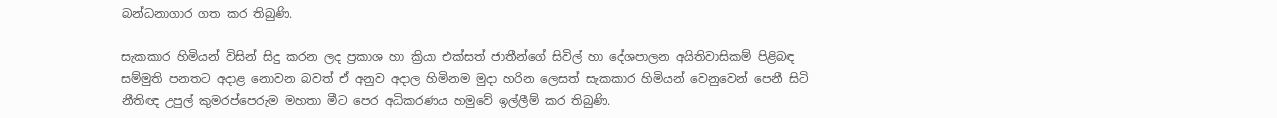බන්ධනාගාර ගත කර තිබුණි.

සැකකාර හිමියන් විසින් සිදු කරන ලද ප්‍රකාශ හා ක්‍රියා එක්සත් ජාතීන්ගේ සිවිල් හා දේශපාලන අයිතිවාසිකම් පිළිබඳ සම්මුති පනතට අදාළ නොවන බවත් ඒ අනුව අදාල හිමිනම මුදා හරින ලෙසත් සැකකාර හිමියන් වෙනුවෙන් පෙනී සිටි නීතිඥ උපුල් කුමරප්පෙරුම මහතා මීට පෙර අධිකරණය හමුවේ ඉල්ලීම් කර තිබුණි.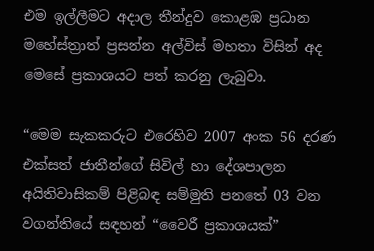එම ඉල්ලීමට අදාල තීන්දුව කොළඹ ප්‍රධාන මහේස්ත්‍රාත් ප්‍රසන්න අල්විස් මහතා විසින් අද මෙසේ ප්‍රකාශයට පත් කරනු ලැබුවා.

“මෙම සැකකරුට එරෙහිව 2007 අංක 56 දරණ එක්සත් ජාතීන්ගේ සිවිල් හා දේශපාලන අයිතිවාසිකම් පිළිබඳ සම්මුති පනතේ 03 වන වගන්තියේ සඳහන් “වෛරී ප්‍රකාශයක්”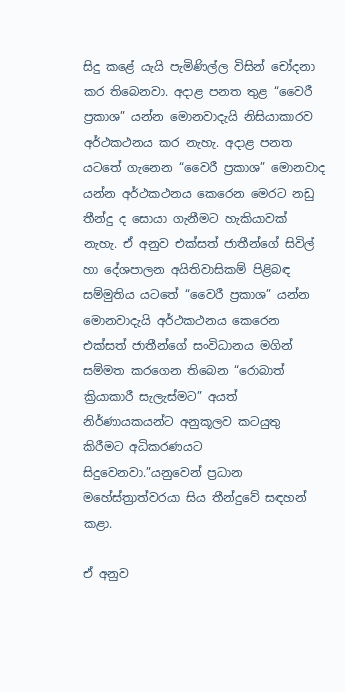සිදු කළේ යැයි පැමිණිල්ල විසින් චෝදනා කර තිබෙනවා. අදාළ පනත තුළ “වෛරී ප්‍රකාශ” යන්න මොනවාදැයි නිසියාකාරව අර්ථකථනය කර නැහැ. අදාළ පනත යටතේ ගැනෙන “වෛරී ප්‍රකාශ” මොනවාද යන්න අර්ථකථනය කෙරෙන මෙරට නඩු තීන්දු ද සොයා ගැනීමට හැකියාවක් නැහැ. ඒ අනුව එක්සත් ජාතීන්ගේ සිවිල් හා දේශපාලන අයිතිවාසිකම් පිළිබඳ සම්මුතිය යටතේ “වෛරී ප්‍රකාශ” යන්න මොනවාදැයි අර්ථකථනය කෙරෙන එක්සත් ජාතීන්ගේ සංවිධානය මගින් සම්මත කරගෙන තිබෙන “රොබාත් ක්‍රියාකාරී සැලැස්මට” අයත් නිර්ණායකයන්ට අනුකූලව කටයුතු කිරීමට අධිකරණයට සිදුවෙනවා.”යනුවෙන් ප්‍රධාන මහේස්ත්‍රාත්වරයා සිය තීන්දුවේ සඳහන් කළා.

ඒ අනුව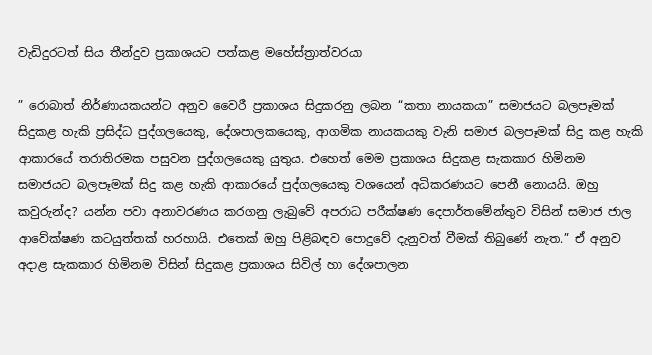වැඩිදුරටත් සිය තීන්දුව ප්‍රකාශයට පත්කළ මහේස්ත්‍රාත්වරයා

” රොබාත් නිර්ණායකයන්ට අනුව වෛරී ප්‍රකාශය සිදුකරනු ලබන “කතා නායකයා” සමාජයට බලපෑමක් සිදුකළ හැකි ප්‍රසිද්ධ පුද්ගලයෙකු, දේශපාලකයෙකු, ආගමික නායකයකු වැනි සමාජ බලපෑමක් සිදු කළ හැකි ආකාරයේ තරාතිරමක පසුවන පුද්ගලයෙකු යුතුය. එහෙත් මෙම ප්‍රකාශය සිදුකළ සැකකාර හිමිනම සමාජයට බලපෑමක් සිදු කළ හැකි ආකාරයේ පුද්ගලයෙකු වශයෙන් අධිකරණයට පෙනී නොයයි. ඔහු කවුරුන්ද? යන්න පවා අනාවරණය කරගනු ලැබුවේ අපරාධ පරීක්ෂණ දෙපාර්තමේන්තුව විසින් සමාජ ජාල ආවේක්ෂණ කටයුත්තක් හරහායි. එතෙක් ඔහු පිළිබඳව පොදුවේ දැනුවත් වීමක් තිබුණේ නැත.” ඒ අනුව අදාළ සැකකාර හිමිනම විසින් සිදුකළ ප්‍රකාශය සිවිල් හා දේශපාලන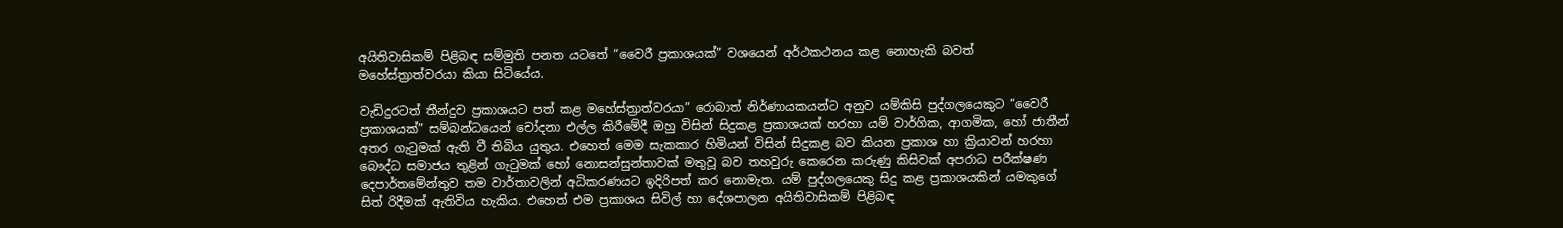අයිතිවාසිකම් පිළිබඳ සම්මුති පනත යටතේ “වෛරී ප්‍රකාශයක්” වශයෙන් අර්ථකථනය කළ නොහැකි බවත් මහේස්ත්‍රාත්වරයා කියා සිටියේය.

වැඩිදුරටත් තීන්දුව ප්‍රකාශයට පත් කළ මහේස්ත්‍රාත්වරයා” රොබාත් නිර්ණායකයන්ට අනුව යම්කිසි පුද්ගලයෙකුට “වෛරී ප්‍රකාශයක්” සම්බන්ධයෙන් චෝදනා එල්ල කිරීමේදී ඔහු විසින් සිදුකළ ප්‍රකාශයක් හරහා යම් වාර්ගික, ආගමික, හෝ ජාතීන් අතර ගැටුමක් ඇති වී තිබිය යුතුය. එහෙත් මෙම සැකකාර හිමියන් විසින් සිදුකළ බව කියන ප්‍රකාශ හා ක්‍රියාවන් හරහා බෞද්ධ සමාජය තුළින් ගැටුමක් හෝ නොසන්සුන්තාවක් මතුවූ බව තහවුරු කෙරෙන කරුණු කිසිවක් අපරාධ පරීක්ෂණ දෙපාර්තමේන්තුව තම වාර්තාවලින් අධිකරණයට ඉදිරිපත් කර නොමැත. යම් පුද්ගලයෙකු සිදු කළ ප්‍රකාශයකින් යමකුගේ සිත් රිදීමක් ඇතිවිය හැකිය. එහෙත් එම ප්‍රකාශය සිවිල් හා දේශපාලන අයිතිවාසිකම් පිළිබඳ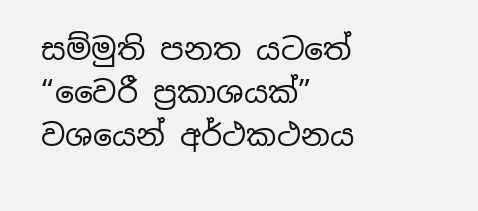සම්මුති පනත යටතේ “වෛරී ප්‍රකාශයක්” වශයෙන් අර්ථකථනය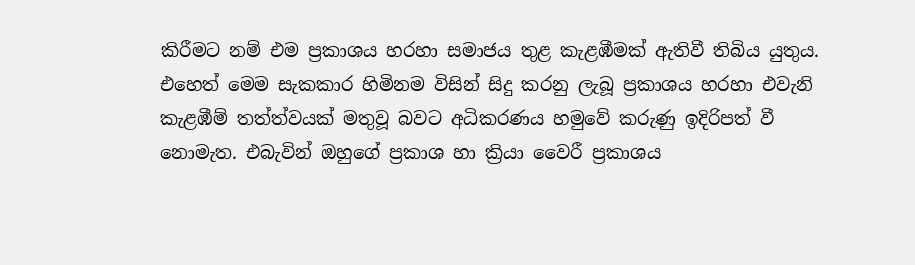කිරීමට නම් එම ප්‍රකාශය හරහා සමාජය තුළ කැළඹීමක් ඇතිවී තිබිය යුතුය. එහෙත් මෙම සැකකාර හිමිනම විසින් සිදු කරනු ලැබූ ප්‍රකාශය හරහා එවැනි කැළඹීම් තත්ත්වයක් මතුවූ බවට අධිකරණය හමුවේ කරුණු ඉදිරිපත් වී නොමැත. එබැවින් ඔහුගේ ප්‍රකාශ හා ක්‍රියා වෛරී ප්‍රකාශය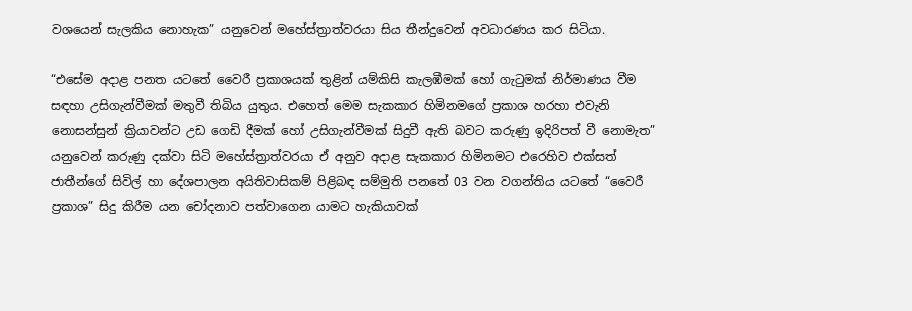වශයෙන් සැලකිය නොහැක” යනුවෙන් මහේස්ත්‍රාත්වරයා සිය තීන්දුවෙන් අවධාරණය කර සිටියා.

“එසේම අදාළ පනත යටතේ වෛරී ප්‍රකාශයක් තුළින් යම්කිසි කැලඹීමක් හෝ ගැටුමක් නිර්මාණය වීම සඳහා උසිගැන්වීමක් මතුවී තිබිය යුතුය. එහෙත් මෙම සැකකාර හිමිනමගේ ප්‍රකාශ හරහා එවැනි නොසන්සුන් ක්‍රියාවන්ට උඩ ගෙඩි දීමක් හෝ උසිගැන්වීමක් සිදුවී ඇති බවට කරුණු ඉදිරිපත් වී නොමැත” යනුවෙන් කරුණු දක්වා සිටි මහේස්ත්‍රාත්වරයා ඒ අනුව අදාළ සැකකාර හිමිනමට එරෙහිව එක්සත් ජාතීන්ගේ සිවිල් හා දේශපාලන අයිතිවාසිකම් පිළිබඳ සම්මුති පනතේ 03 වන වගන්තිය යටතේ “වෛරී ප්‍රකාශ” සිදු කිරීම යන චෝදනාව පත්වාගෙන යාමට හැකියාවක්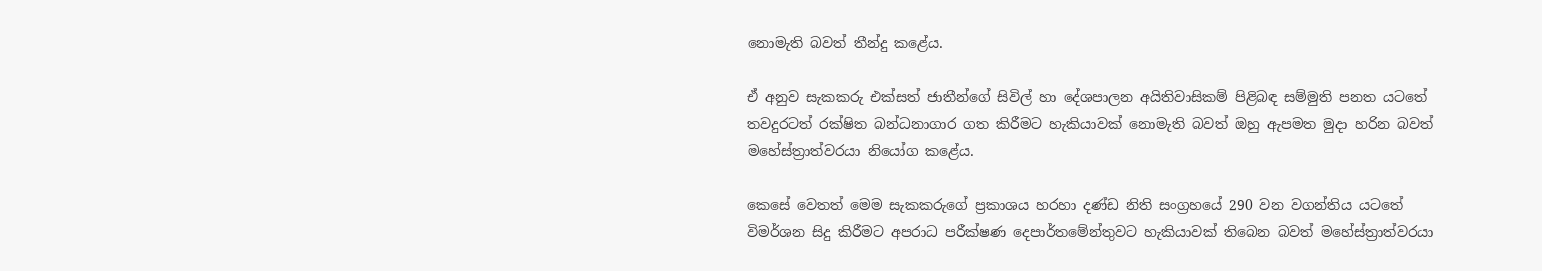නොමැති බවත් තීන්දු කළේය.

ඒ අනුව සැකකරු එක්සත් ජාතීන්ගේ සිවිල් හා දේශපාලන අයිතිවාසිකම් පිළිබඳ සම්මුති පනත යටතේ තවදුරටත් රක්ෂිත බන්ධනාගාර ගත කිරීමට හැකියාවක් නොමැති බවත් ඔහු ඇපමත මුදා හරින බවත් මහේස්ත්‍රාත්වරයා නියෝග කළේය.

කෙසේ වෙතත් මෙම සැකකරුගේ ප්‍රකාශය හරහා දණ්ඩ නිති සංග්‍රහයේ 290 වන වගන්තිය යටතේ විමර්ශන සිදු කිරීමට අපරාධ පරීක්ෂණ දෙපාර්තමේන්තුවට හැකියාවක් තිබෙන බවත් මහේස්ත්‍රාත්වරයා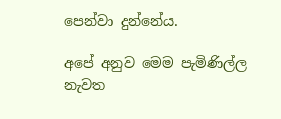පෙන්වා දුන්නේය.

අපේ අනුව මෙම පැමිණිල්ල නැවත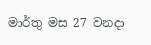මාර්තු මස 27 වනදා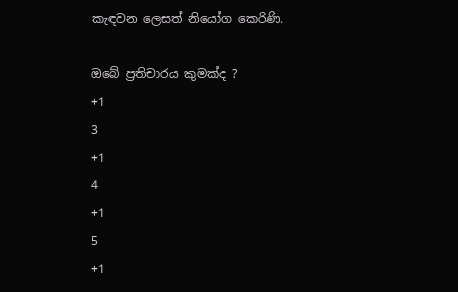කැඳවන ලෙසත් නියෝග කෙරිණි.

ඔබේ ප්‍රතිචාරය කුමක්ද ?
+1
3
+1
4
+1
5
+1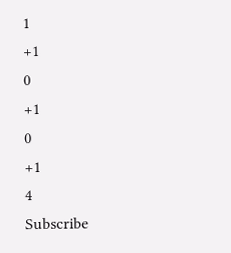1
+1
0
+1
0
+1
4
Subscribe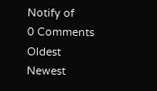Notify of
0 Comments
Oldest
Newest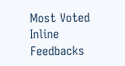Most Voted
Inline Feedbacks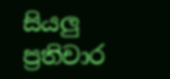සියලු ප්‍රතිචාර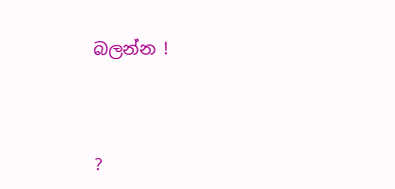බලන්න !




?